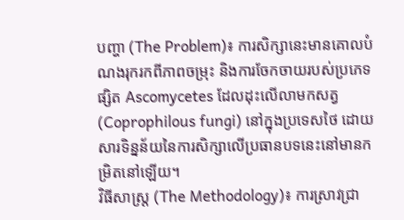បញ្ហា (The Problem)៖ ការសិក្សានេះមានគោលបំណងរុករកពីភាពចម្រុះ និងការចែកចាយរបស់ប្រភេទផ្សិត Ascomycetes ដែលដុះលើលាមកសត្វ (Coprophilous fungi) នៅក្នុងប្រទេសថៃ ដោយសារទិន្នន័យនៃការសិក្សាលើប្រធានបទនេះនៅមានកម្រិតនៅឡើយ។
វិធីសាស្ត្រ (The Methodology)៖ ការស្រាវជ្រា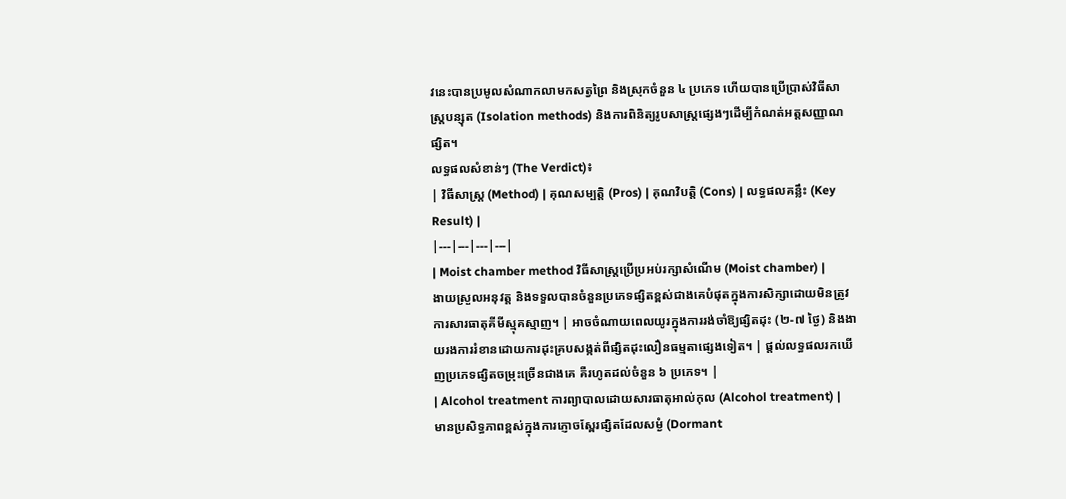វនេះបានប្រមូលសំណាកលាមកសត្វព្រៃ និងស្រុកចំនួន ៤ ប្រភេទ ហើយបានប្រើប្រាស់វិធីសាស្ត្របន្សុត (Isolation methods) និងការពិនិត្យរូបសាស្ត្រផ្សេងៗដើម្បីកំណត់អត្តសញ្ញាណផ្សិត។
លទ្ធផលសំខាន់ៗ (The Verdict)៖
| វិធីសាស្ត្រ (Method) | គុណសម្បត្តិ (Pros) | គុណវិបត្តិ (Cons) | លទ្ធផលគន្លឹះ (Key Result) |
|---|---|---|---|
| Moist chamber method វិធីសាស្ត្រប្រើប្រអប់រក្សាសំណើម (Moist chamber) |
ងាយស្រួលអនុវត្ត និងទទួលបានចំនួនប្រភេទផ្សិតខ្ពស់ជាងគេបំផុតក្នុងការសិក្សាដោយមិនត្រូវការសារធាតុគីមីស្មុគស្មាញ។ | អាចចំណាយពេលយូរក្នុងការរង់ចាំឱ្យផ្សិតដុះ (២-៧ ថ្ងៃ) និងងាយរងការរំខានដោយការដុះគ្របសង្កត់ពីផ្សិតដុះលឿនធម្មតាផ្សេងទៀត។ | ផ្តល់លទ្ធផលរកឃើញប្រភេទផ្សិតចម្រុះច្រើនជាងគេ គឺរហូតដល់ចំនួន ៦ ប្រភេទ។ |
| Alcohol treatment ការព្យាបាលដោយសារធាតុអាល់កុល (Alcohol treatment) |
មានប្រសិទ្ធភាពខ្ពស់ក្នុងការភ្ញោចស្ពែរផ្សិតដែលសម្ងំ (Dormant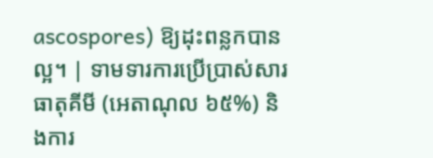ascospores) ឱ្យដុះពន្លកបានល្អ។ | ទាមទារការប្រើប្រាស់សារធាតុគីមី (អេតាណុល ៦៥%) និងការ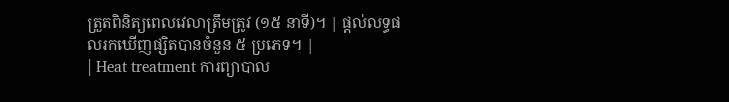ត្រួតពិនិត្យពេលវេលាត្រឹមត្រូវ (១៥ នាទី)។ | ផ្តល់លទ្ធផលរកឃើញផ្សិតបានចំនួន ៥ ប្រភេទ។ |
| Heat treatment ការព្យាបាល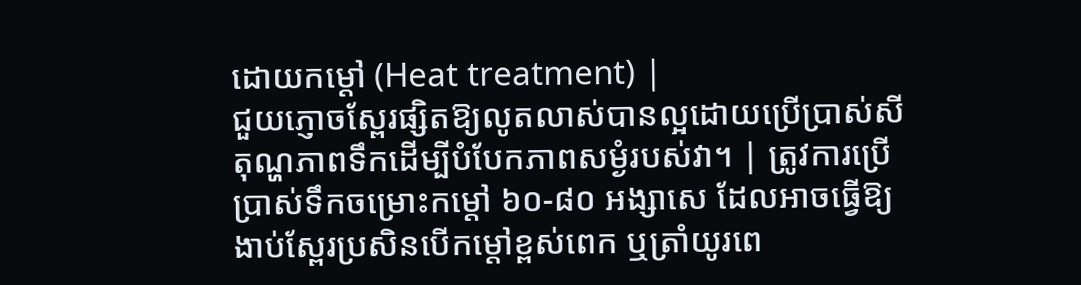ដោយកម្ដៅ (Heat treatment) |
ជួយភ្ញោចស្ពែរផ្សិតឱ្យលូតលាស់បានល្អដោយប្រើប្រាស់សីតុណ្ហភាពទឹកដើម្បីបំបែកភាពសម្ងំរបស់វា។ | ត្រូវការប្រើប្រាស់ទឹកចម្រោះកម្ដៅ ៦០-៨០ អង្សាសេ ដែលអាចធ្វើឱ្យងាប់ស្ពែរប្រសិនបើកម្ដៅខ្ពស់ពេក ឬត្រាំយូរពេ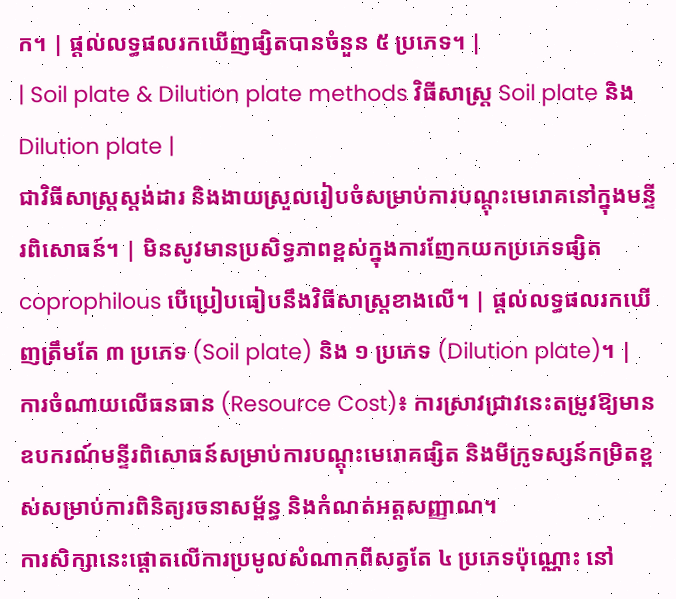ក។ | ផ្តល់លទ្ធផលរកឃើញផ្សិតបានចំនួន ៥ ប្រភេទ។ |
| Soil plate & Dilution plate methods វិធីសាស្ត្រ Soil plate និង Dilution plate |
ជាវិធីសាស្ត្រស្តង់ដារ និងងាយស្រួលរៀបចំសម្រាប់ការបណ្ដុះមេរោគនៅក្នុងមន្ទីរពិសោធន៍។ | មិនសូវមានប្រសិទ្ធភាពខ្ពស់ក្នុងការញែកយកប្រភេទផ្សិត coprophilous បើប្រៀបធៀបនឹងវិធីសាស្ត្រខាងលើ។ | ផ្តល់លទ្ធផលរកឃើញត្រឹមតែ ៣ ប្រភេទ (Soil plate) និង ១ ប្រភេទ (Dilution plate)។ |
ការចំណាយលើធនធាន (Resource Cost)៖ ការស្រាវជ្រាវនេះតម្រូវឱ្យមានឧបករណ៍មន្ទីរពិសោធន៍សម្រាប់ការបណ្ដុះមេរោគផ្សិត និងមីក្រូទស្សន៍កម្រិតខ្ពស់សម្រាប់ការពិនិត្យរចនាសម្ព័ន្ធ និងកំណត់អត្តសញ្ញាណ។
ការសិក្សានេះផ្តោតលើការប្រមូលសំណាកពីសត្វតែ ៤ ប្រភេទប៉ុណ្ណោះ នៅ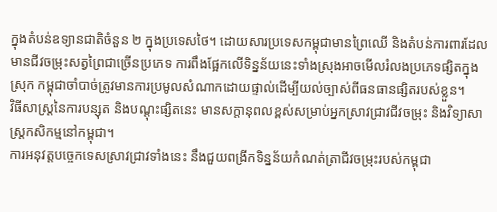ក្នុងតំបន់ឧទ្យានជាតិចំនួន ២ ក្នុងប្រទេសថៃ។ ដោយសារប្រទេសកម្ពុជាមានព្រៃឈើ និងតំបន់ការពារដែលមានជីវចម្រុះសត្វព្រៃជាច្រើនប្រភេទ ការពឹងផ្អែកលើទិន្នន័យនេះទាំងស្រុងអាចមើលរំលងប្រភេទផ្សិតក្នុងស្រុក កម្ពុជាចាំបាច់ត្រូវមានការប្រមូលសំណាកដោយផ្ទាល់ដើម្បីយល់ច្បាស់ពីធនធានផ្សិតរបស់ខ្លួន។
វិធីសាស្ត្រនៃការបន្សុត និងបណ្ដុះផ្សិតនេះ មានសក្តានុពលខ្ពស់សម្រាប់អ្នកស្រាវជ្រាវជីវចម្រុះ និងវិទ្យាសាស្ត្រកសិកម្មនៅកម្ពុជា។
ការអនុវត្តបច្ចេកទេសស្រាវជ្រាវទាំងនេះ នឹងជួយពង្រីកទិន្នន័យកំណត់ត្រាជីវចម្រុះរបស់កម្ពុជា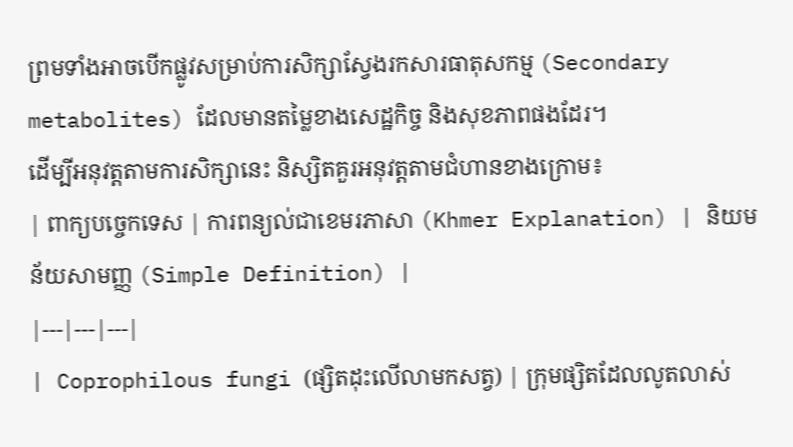ព្រមទាំងអាចបើកផ្លូវសម្រាប់ការសិក្សាស្វែងរកសារធាតុសកម្ម (Secondary metabolites) ដែលមានតម្លៃខាងសេដ្ឋកិច្ច និងសុខភាពផងដែរ។
ដើម្បីអនុវត្តតាមការសិក្សានេះ និស្សិតគួរអនុវត្តតាមជំហានខាងក្រោម៖
| ពាក្យបច្ចេកទេស | ការពន្យល់ជាខេមរភាសា (Khmer Explanation) | និយមន័យសាមញ្ញ (Simple Definition) |
|---|---|---|
| Coprophilous fungi (ផ្សិតដុះលើលាមកសត្វ) | ក្រុមផ្សិតដែលលូតលាស់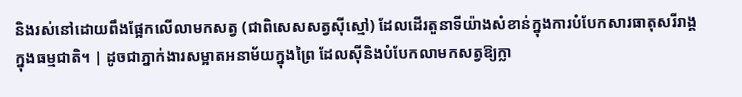និងរស់នៅដោយពឹងផ្អែកលើលាមកសត្វ (ជាពិសេសសត្វស៊ីស្មៅ) ដែលដើរតួនាទីយ៉ាងសំខាន់ក្នុងការបំបែកសារធាតុសរីរាង្គក្នុងធម្មជាតិ។ | ដូចជាភ្នាក់ងារសម្អាតអនាម័យក្នុងព្រៃ ដែលស៊ីនិងបំបែកលាមកសត្វឱ្យក្លា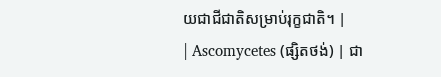យជាជីជាតិសម្រាប់រុក្ខជាតិ។ |
| Ascomycetes (ផ្សិតថង់) | ជា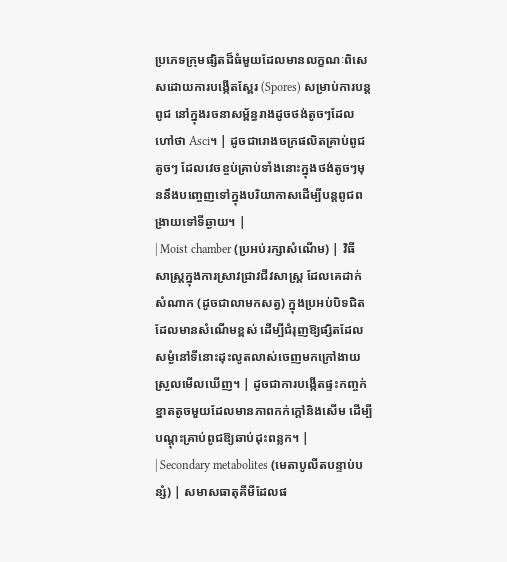ប្រភេទក្រុមផ្សិតដ៏ធំមួយដែលមានលក្ខណៈពិសេសដោយការបង្កើតស្ពែរ (Spores) សម្រាប់ការបន្តពូជ នៅក្នុងរចនាសម្ព័ន្ធរាងដូចថង់តូចៗដែលហៅថា Asci។ | ដូចជារោងចក្រផលិតគ្រាប់ពូជតូចៗ ដែលវេចខ្ចប់គ្រាប់ទាំងនោះក្នុងថង់តូចៗមុននឹងបញ្ចេញទៅក្នុងបរិយាកាសដើម្បីបន្តពូជពង្រាយទៅទីឆ្ងាយ។ |
| Moist chamber (ប្រអប់រក្សាសំណើម) | វិធីសាស្ត្រក្នុងការស្រាវជ្រាវជីវសាស្ត្រ ដែលគេដាក់សំណាក (ដូចជាលាមកសត្វ) ក្នុងប្រអប់បិទជិតដែលមានសំណើមខ្ពស់ ដើម្បីជំរុញឱ្យផ្សិតដែលសម្ងំនៅទីនោះដុះលូតលាស់ចេញមកក្រៅងាយស្រួលមើលឃើញ។ | ដូចជាការបង្កើតផ្ទះកញ្ចក់ខ្នាតតូចមួយដែលមានភាពកក់ក្តៅនិងសើម ដើម្បីបណ្តុះគ្រាប់ពូជឱ្យឆាប់ដុះពន្លក។ |
| Secondary metabolites (មេតាបូលីតបន្ទាប់បន្សំ) | សមាសធាតុគីមីដែលផ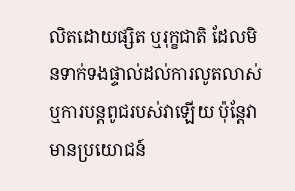លិតដោយផ្សិត ឬរុក្ខជាតិ ដែលមិនទាក់ទងផ្ទាល់ដល់ការលូតលាស់ឬការបន្តពូជរបស់វាឡើយ ប៉ុន្តែវាមានប្រយោជន៍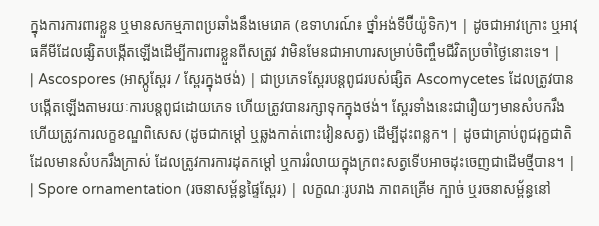ក្នុងការការពារខ្លួន ឬមានសកម្មភាពប្រឆាំងនឹងមេរោគ (ឧទាហរណ៍៖ ថ្នាំអង់ទីប៊ីយ៉ូទិក)។ | ដូចជាអាវក្រោះ ឬអាវុធគីមីដែលផ្សិតបង្កើតឡើងដើម្បីការពារខ្លួនពីសត្រូវ វាមិនមែនជាអាហារសម្រាប់ចិញ្ចឹមជីវិតប្រចាំថ្ងៃនោះទេ។ |
| Ascospores (អាស្កូស្ពែរ / ស្ពែរក្នុងថង់) | ជាប្រភេទស្ពែរបន្តពូជរបស់ផ្សិត Ascomycetes ដែលត្រូវបានបង្កើតឡើងតាមរយៈការបន្តពូជដោយភេទ ហើយត្រូវបានរក្សាទុកក្នុងថង់។ ស្ពែរទាំងនេះជារឿយៗមានសំបករឹង ហើយត្រូវការលក្ខខណ្ឌពិសេស (ដូចជាកម្ដៅ ឬឆ្លងកាត់ពោះវៀនសត្វ) ដើម្បីដុះពន្លក។ | ដូចជាគ្រាប់ពូជរុក្ខជាតិដែលមានសំបករឹងក្រាស់ ដែលត្រូវការការដុតកម្ដៅ ឬការរំលាយក្នុងក្រពះសត្វទើបអាចដុះចេញជាដើមថ្មីបាន។ |
| Spore ornamentation (រចនាសម្ព័ន្ធផ្ទៃស្ពែរ) | លក្ខណៈរូបរាង ភាពគគ្រើម ក្បាច់ ឬរចនាសម្ព័ន្ធនៅ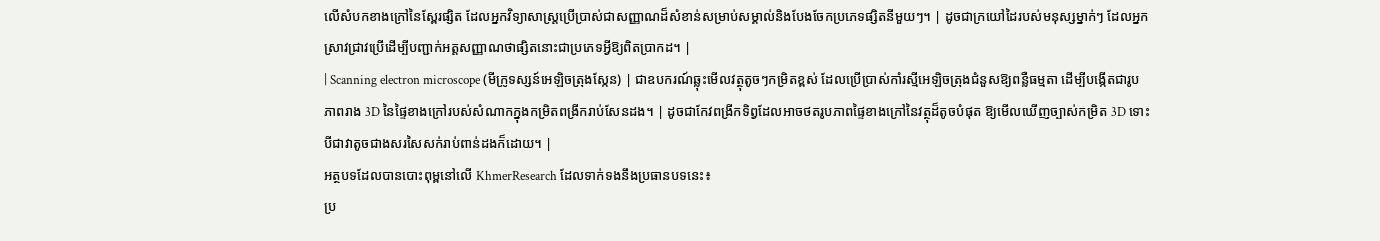លើសំបកខាងក្រៅនៃស្ពែរផ្សិត ដែលអ្នកវិទ្យាសាស្ត្រប្រើប្រាស់ជាសញ្ញាណដ៏សំខាន់សម្រាប់សម្គាល់និងបែងចែកប្រភេទផ្សិតនីមួយៗ។ | ដូចជាក្រយៅដៃរបស់មនុស្សម្នាក់ៗ ដែលអ្នកស្រាវជ្រាវប្រើដើម្បីបញ្ជាក់អត្តសញ្ញាណថាផ្សិតនោះជាប្រភេទអ្វីឱ្យពិតប្រាកដ។ |
| Scanning electron microscope (មីក្រូទស្សន៍អេឡិចត្រុងស្កែន) | ជាឧបករណ៍ឆ្លុះមើលវត្ថុតូចៗកម្រិតខ្ពស់ ដែលប្រើប្រាស់កាំរស្មីអេឡិចត្រុងជំនួសឱ្យពន្លឺធម្មតា ដើម្បីបង្កើតជារូបភាពរាង 3D នៃផ្ទៃខាងក្រៅរបស់សំណាកក្នុងកម្រិតពង្រីករាប់សែនដង។ | ដូចជាកែវពង្រីកទិព្វដែលអាចថតរូបភាពផ្ទៃខាងក្រៅនៃវត្ថុដ៏តូចបំផុត ឱ្យមើលឃើញច្បាស់កម្រិត 3D ទោះបីជាវាតូចជាងសរសៃសក់រាប់ពាន់ដងក៏ដោយ។ |
អត្ថបទដែលបានបោះពុម្ពនៅលើ KhmerResearch ដែលទាក់ទងនឹងប្រធានបទនេះ៖
ប្រ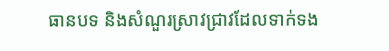ធានបទ និងសំណួរស្រាវជ្រាវដែលទាក់ទង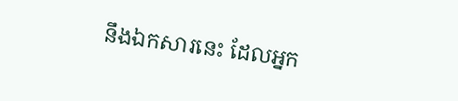នឹងឯកសារនេះ ដែលអ្នក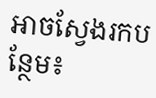អាចស្វែងរកបន្ថែម៖